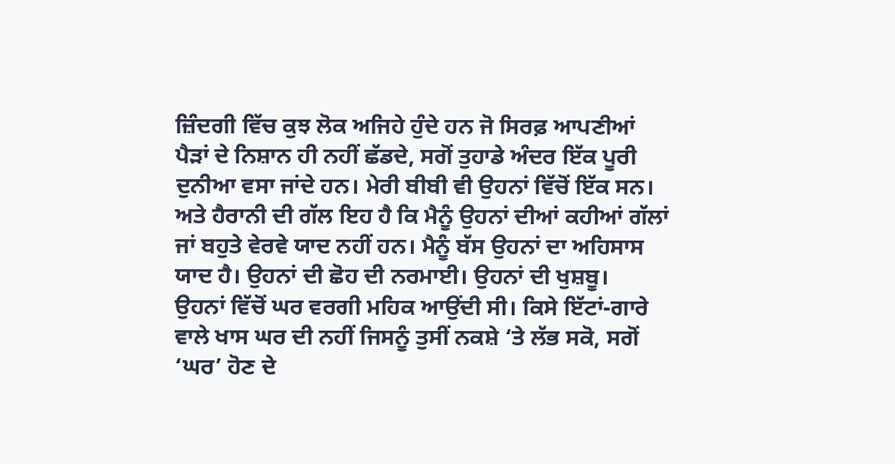ਜ਼ਿੰਦਗੀ ਵਿੱਚ ਕੁਝ ਲੋਕ ਅਜਿਹੇ ਹੁੰਦੇ ਹਨ ਜੋ ਸਿਰਫ਼ ਆਪਣੀਆਂ ਪੈੜਾਂ ਦੇ ਨਿਸ਼ਾਨ ਹੀ ਨਹੀਂ ਛੱਡਦੇ, ਸਗੋਂ ਤੁਹਾਡੇ ਅੰਦਰ ਇੱਕ ਪੂਰੀ ਦੁਨੀਆ ਵਸਾ ਜਾਂਦੇ ਹਨ। ਮੇਰੀ ਬੀਬੀ ਵੀ ਉਹਨਾਂ ਵਿੱਚੋਂ ਇੱਕ ਸਨ। ਅਤੇ ਹੈਰਾਨੀ ਦੀ ਗੱਲ ਇਹ ਹੈ ਕਿ ਮੈਨੂੰ ਉਹਨਾਂ ਦੀਆਂ ਕਹੀਆਂ ਗੱਲਾਂ ਜਾਂ ਬਹੁਤੇ ਵੇਰਵੇ ਯਾਦ ਨਹੀਂ ਹਨ। ਮੈਨੂੰ ਬੱਸ ਉਹਨਾਂ ਦਾ ਅਹਿਸਾਸ ਯਾਦ ਹੈ। ਉਹਨਾਂ ਦੀ ਛੋਹ ਦੀ ਨਰਮਾਈ। ਉਹਨਾਂ ਦੀ ਖੁਸ਼ਬੂ।
ਉਹਨਾਂ ਵਿੱਚੋਂ ਘਰ ਵਰਗੀ ਮਹਿਕ ਆਉਂਦੀ ਸੀ। ਕਿਸੇ ਇੱਟਾਂ-ਗਾਰੇ ਵਾਲੇ ਖਾਸ ਘਰ ਦੀ ਨਹੀਂ ਜਿਸਨੂੰ ਤੁਸੀਂ ਨਕਸ਼ੇ ‘ਤੇ ਲੱਭ ਸਕੋ, ਸਗੋਂ ‘ਘਰ’ ਹੋਣ ਦੇ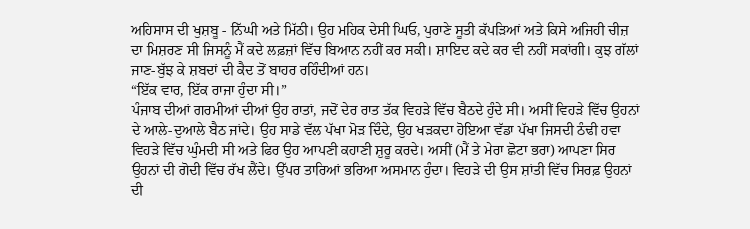ਅਹਿਸਾਸ ਦੀ ਖੁਸ਼ਬੂ - ਨਿੱਘੀ ਅਤੇ ਮਿੱਠੀ। ਉਹ ਮਹਿਕ ਦੇਸੀ ਘਿਓ, ਪੁਰਾਣੇ ਸੂਤੀ ਕੱਪੜਿਆਂ ਅਤੇ ਕਿਸੇ ਅਜਿਹੀ ਚੀਜ਼ ਦਾ ਮਿਸ਼ਰਣ ਸੀ ਜਿਸਨੂੰ ਮੈਂ ਕਦੇ ਲਫ਼ਜ਼ਾਂ ਵਿੱਚ ਬਿਆਨ ਨਹੀਂ ਕਰ ਸਕੀ। ਸ਼ਾਇਦ ਕਦੇ ਕਰ ਵੀ ਨਹੀਂ ਸਕਾਂਗੀ। ਕੁਝ ਗੱਲਾਂ ਜਾਣ-ਬੁੱਝ ਕੇ ਸ਼ਬਦਾਂ ਦੀ ਕੈਦ ਤੋਂ ਬਾਹਰ ਰਹਿੰਦੀਆਂ ਹਨ।
“ਇੱਕ ਵਾਰ, ਇੱਕ ਰਾਜਾ ਹੁੰਦਾ ਸੀ।”
ਪੰਜਾਬ ਦੀਆਂ ਗਰਮੀਆਂ ਦੀਆਂ ਉਹ ਰਾਤਾਂ, ਜਦੋਂ ਦੇਰ ਰਾਤ ਤੱਕ ਵਿਹੜੇ ਵਿੱਚ ਬੈਠਦੇ ਹੁੰਦੇ ਸੀ। ਅਸੀਂ ਵਿਹੜੇ ਵਿੱਚ ਉਹਨਾਂ ਦੇ ਆਲੇ-ਦੁਆਲੇ ਬੈਠ ਜਾਂਦੇ। ਉਹ ਸਾਡੇ ਵੱਲ ਪੱਖਾ ਮੋੜ ਦਿੰਦੇ, ਉਹ ਖੜਕਦਾ ਹੋਇਆ ਵੱਡਾ ਪੱਖਾ ਜਿਸਦੀ ਠੰਢੀ ਹਵਾ ਵਿਹੜੇ ਵਿੱਚ ਘੁੰਮਦੀ ਸੀ ਅਤੇ ਫਿਰ ਉਹ ਆਪਣੀ ਕਹਾਣੀ ਸ਼ੁਰੂ ਕਰਦੇ। ਅਸੀਂ (ਮੈਂ ਤੇ ਮੇਰਾ ਛੋਟਾ ਭਰਾ) ਆਪਣਾ ਸਿਰ ਉਹਨਾਂ ਦੀ ਗੋਦੀ ਵਿੱਚ ਰੱਖ ਲੈਂਦੇ। ਉੱਪਰ ਤਾਰਿਆਂ ਭਰਿਆ ਅਸਮਾਨ ਹੁੰਦਾ। ਵਿਹੜੇ ਦੀ ਉਸ ਸ਼ਾਂਤੀ ਵਿੱਚ ਸਿਰਫ਼ ਉਹਨਾਂ ਦੀ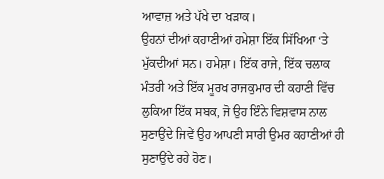ਆਵਾਜ਼ ਅਤੇ ਪੱਖੇ ਦਾ ਖੜਾਕ।
ਉਹਨਾਂ ਦੀਆਂ ਕਹਾਣੀਆਂ ਹਮੇਸ਼ਾ ਇੱਕ ਸਿੱਖਿਆ ‘ਤੇ ਮੁੱਕਦੀਆਂ ਸਨ। ਹਮੇਸ਼ਾ। ਇੱਕ ਰਾਜੇ, ਇੱਕ ਚਲਾਕ ਮੰਤਰੀ ਅਤੇ ਇੱਕ ਮੂਰਖ ਰਾਜਕੁਮਾਰ ਦੀ ਕਹਾਣੀ ਵਿੱਚ ਲੁਕਿਆ ਇੱਕ ਸਬਕ, ਜੋ ਉਹ ਇੰਨੇ ਵਿਸ਼ਵਾਸ ਨਾਲ ਸੁਣਾਉਂਦੇ ਜਿਵੇਂ ਉਹ ਆਪਣੀ ਸਾਰੀ ਉਮਰ ਕਹਾਣੀਆਂ ਹੀ ਸੁਣਾਉਂਦੇ ਰਹੇ ਹੋਣ।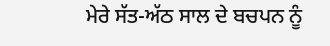ਮੇਰੇ ਸੱਤ-ਅੱਠ ਸਾਲ ਦੇ ਬਚਪਨ ਨੂੰ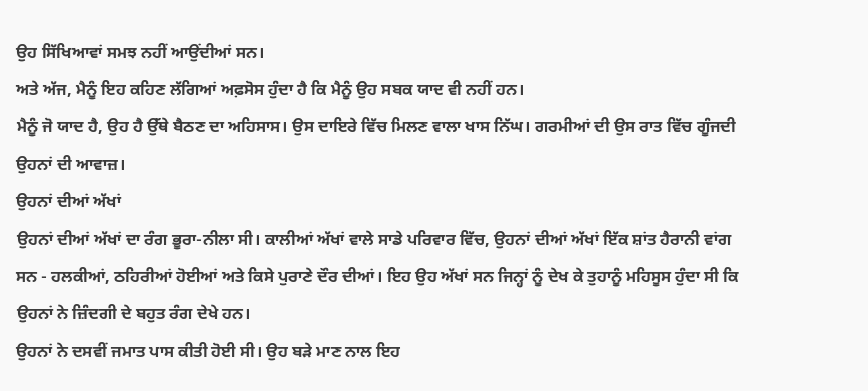ਉਹ ਸਿੱਖਿਆਵਾਂ ਸਮਝ ਨਹੀਂ ਆਉਂਦੀਆਂ ਸਨ।
ਅਤੇ ਅੱਜ, ਮੈਨੂੰ ਇਹ ਕਹਿਣ ਲੱਗਿਆਂ ਅਫ਼ਸੋਸ ਹੁੰਦਾ ਹੈ ਕਿ ਮੈਨੂੰ ਉਹ ਸਬਕ ਯਾਦ ਵੀ ਨਹੀਂ ਹਨ।
ਮੈਨੂੰ ਜੋ ਯਾਦ ਹੈ, ਉਹ ਹੈ ਉੱਥੇ ਬੈਠਣ ਦਾ ਅਹਿਸਾਸ। ਉਸ ਦਾਇਰੇ ਵਿੱਚ ਮਿਲਣ ਵਾਲਾ ਖਾਸ ਨਿੱਘ। ਗਰਮੀਆਂ ਦੀ ਉਸ ਰਾਤ ਵਿੱਚ ਗੂੰਜਦੀ ਉਹਨਾਂ ਦੀ ਆਵਾਜ਼।
ਉਹਨਾਂ ਦੀਆਂ ਅੱਖਾਂ
ਉਹਨਾਂ ਦੀਆਂ ਅੱਖਾਂ ਦਾ ਰੰਗ ਭੂਰਾ-ਨੀਲਾ ਸੀ। ਕਾਲੀਆਂ ਅੱਖਾਂ ਵਾਲੇ ਸਾਡੇ ਪਰਿਵਾਰ ਵਿੱਚ, ਉਹਨਾਂ ਦੀਆਂ ਅੱਖਾਂ ਇੱਕ ਸ਼ਾਂਤ ਹੈਰਾਨੀ ਵਾਂਗ ਸਨ - ਹਲਕੀਆਂ, ਠਹਿਰੀਆਂ ਹੋਈਆਂ ਅਤੇ ਕਿਸੇ ਪੁਰਾਣੇ ਦੌਰ ਦੀਆਂ। ਇਹ ਉਹ ਅੱਖਾਂ ਸਨ ਜਿਨ੍ਹਾਂ ਨੂੰ ਦੇਖ ਕੇ ਤੁਹਾਨੂੰ ਮਹਿਸੂਸ ਹੁੰਦਾ ਸੀ ਕਿ ਉਹਨਾਂ ਨੇ ਜ਼ਿੰਦਗੀ ਦੇ ਬਹੁਤ ਰੰਗ ਦੇਖੇ ਹਨ।
ਉਹਨਾਂ ਨੇ ਦਸਵੀਂ ਜਮਾਤ ਪਾਸ ਕੀਤੀ ਹੋਈ ਸੀ। ਉਹ ਬੜੇ ਮਾਣ ਨਾਲ ਇਹ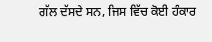ਗੱਲ ਦੱਸਦੇ ਸਨ, ਜਿਸ ਵਿੱਚ ਕੋਈ ਹੰਕਾਰ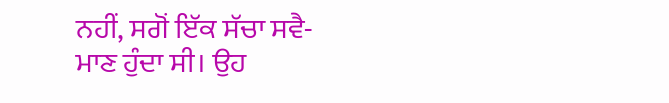ਨਹੀਂ, ਸਗੋਂ ਇੱਕ ਸੱਚਾ ਸਵੈ-ਮਾਣ ਹੁੰਦਾ ਸੀ। ਉਹ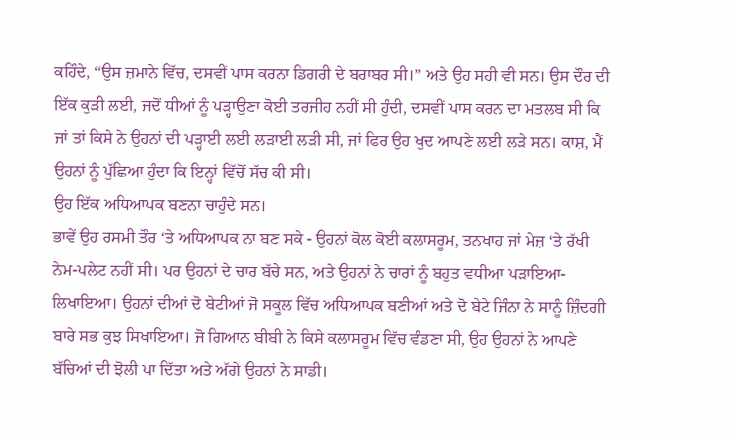ਕਹਿੰਦੇ, “ਉਸ ਜ਼ਮਾਨੇ ਵਿੱਚ, ਦਸਵੀਂ ਪਾਸ ਕਰਨਾ ਡਿਗਰੀ ਦੇ ਬਰਾਬਰ ਸੀ।” ਅਤੇ ਉਹ ਸਹੀ ਵੀ ਸਨ। ਉਸ ਦੌਰ ਦੀ ਇੱਕ ਕੁੜੀ ਲਈ, ਜਦੋਂ ਧੀਆਂ ਨੂੰ ਪੜ੍ਹਾਉਣਾ ਕੋਈ ਤਰਜੀਹ ਨਹੀਂ ਸੀ ਹੁੰਦੀ, ਦਸਵੀਂ ਪਾਸ ਕਰਨ ਦਾ ਮਤਲਬ ਸੀ ਕਿ ਜਾਂ ਤਾਂ ਕਿਸੇ ਨੇ ਉਹਨਾਂ ਦੀ ਪੜ੍ਹਾਈ ਲਈ ਲੜਾਈ ਲੜੀ ਸੀ, ਜਾਂ ਫਿਰ ਉਹ ਖੁਦ ਆਪਣੇ ਲਈ ਲੜੇ ਸਨ। ਕਾਸ਼, ਮੈਂ ਉਹਨਾਂ ਨੂੰ ਪੁੱਛਿਆ ਹੁੰਦਾ ਕਿ ਇਨ੍ਹਾਂ ਵਿੱਚੋਂ ਸੱਚ ਕੀ ਸੀ।
ਉਹ ਇੱਕ ਅਧਿਆਪਕ ਬਣਨਾ ਚਾਹੁੰਦੇ ਸਨ।
ਭਾਵੇਂ ਉਹ ਰਸਮੀ ਤੌਰ ‘ਤੇ ਅਧਿਆਪਕ ਨਾ ਬਣ ਸਕੇ - ਉਹਨਾਂ ਕੋਲ ਕੋਈ ਕਲਾਸਰੂਮ, ਤਨਖਾਹ ਜਾਂ ਮੇਜ਼ ‘ਤੇ ਰੱਖੀ ਨੇਮ-ਪਲੇਟ ਨਹੀਂ ਸੀ। ਪਰ ਉਹਨਾਂ ਦੇ ਚਾਰ ਬੱਚੇ ਸਨ, ਅਤੇ ਉਹਨਾਂ ਨੇ ਚਾਰਾਂ ਨੂੰ ਬਹੁਤ ਵਧੀਆ ਪੜਾਇਆ-ਲਿਖਾਇਆ। ਉਹਨਾਂ ਦੀਆਂ ਦੋ ਬੇਟੀਆਂ ਜੋ ਸਕੂਲ ਵਿੱਚ ਅਧਿਆਪਕ ਬਣੀਆਂ ਅਤੇ ਦੋ ਬੇਟੇ ਜਿੰਨਾ ਨੇ ਸਾਨੂੰ ਜ਼ਿੰਦਗੀ ਬਾਰੇ ਸਭ ਕੁਝ ਸਿਖਾਇਆ। ਜੋ ਗਿਆਨ ਬੀਬੀ ਨੇ ਕਿਸੇ ਕਲਾਸਰੂਮ ਵਿੱਚ ਵੰਡਣਾ ਸੀ, ਉਹ ਉਹਨਾਂ ਨੇ ਆਪਣੇ ਬੱਚਿਆਂ ਦੀ ਝੋਲੀ ਪਾ ਦਿੱਤਾ ਅਤੇ ਅੱਗੇ ਉਹਨਾਂ ਨੇ ਸਾਡੀ।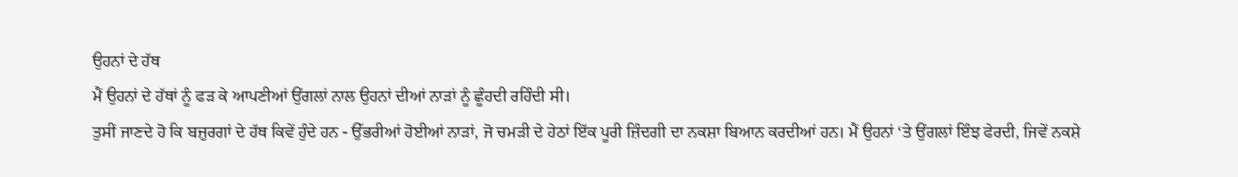ਉਹਨਾਂ ਦੇ ਹੱਥ
ਮੈਂ ਉਹਨਾਂ ਦੇ ਹੱਥਾਂ ਨੂੰ ਫੜ ਕੇ ਆਪਣੀਆਂ ਉਂਗਲਾਂ ਨਾਲ ਉਹਨਾਂ ਦੀਆਂ ਨਾੜਾਂ ਨੂੰ ਛੂੰਹਦੀ ਰਹਿੰਦੀ ਸੀ।
ਤੁਸੀਂ ਜਾਣਦੇ ਹੋ ਕਿ ਬਜ਼ੁਰਗਾਂ ਦੇ ਹੱਥ ਕਿਵੇਂ ਹੁੰਦੇ ਹਨ - ਉੱਭਰੀਆਂ ਹੋਈਆਂ ਨਾੜਾਂ, ਜੋ ਚਮੜੀ ਦੇ ਹੇਠਾਂ ਇੱਕ ਪੂਰੀ ਜ਼ਿੰਦਗੀ ਦਾ ਨਕਸ਼ਾ ਬਿਆਨ ਕਰਦੀਆਂ ਹਨ। ਮੈਂ ਉਹਨਾਂ ‘ਤੇ ਉਂਗਲਾਂ ਇੰਝ ਫੇਰਦੀ, ਜਿਵੇਂ ਨਕਸ਼ੇ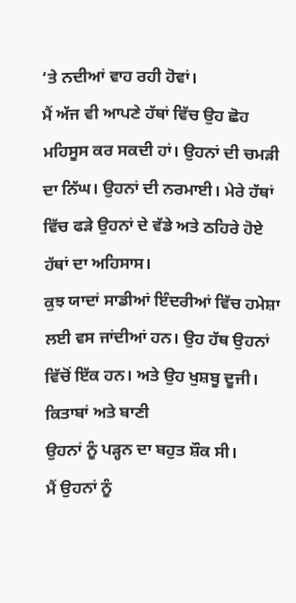‘ਤੇ ਨਦੀਆਂ ਵਾਹ ਰਹੀ ਹੋਵਾਂ।
ਮੈਂ ਅੱਜ ਵੀ ਆਪਣੇ ਹੱਥਾਂ ਵਿੱਚ ਉਹ ਛੋਹ ਮਹਿਸੂਸ ਕਰ ਸਕਦੀ ਹਾਂ। ਉਹਨਾਂ ਦੀ ਚਮੜੀ ਦਾ ਨਿੱਘ। ਉਹਨਾਂ ਦੀ ਨਰਮਾਈ। ਮੇਰੇ ਹੱਥਾਂ ਵਿੱਚ ਫੜੇ ਉਹਨਾਂ ਦੇ ਵੱਡੇ ਅਤੇ ਠਹਿਰੇ ਹੋਏ ਹੱਥਾਂ ਦਾ ਅਹਿਸਾਸ।
ਕੁਝ ਯਾਦਾਂ ਸਾਡੀਆਂ ਇੰਦਰੀਆਂ ਵਿੱਚ ਹਮੇਸ਼ਾ ਲਈ ਵਸ ਜਾਂਦੀਆਂ ਹਨ। ਉਹ ਹੱਥ ਉਹਨਾਂ ਵਿੱਚੋਂ ਇੱਕ ਹਨ। ਅਤੇ ਉਹ ਖੁਸ਼ਬੂ ਦੂਜੀ।
ਕਿਤਾਬਾਂ ਅਤੇ ਬਾਣੀ
ਉਹਨਾਂ ਨੂੰ ਪੜ੍ਹਨ ਦਾ ਬਹੁਤ ਸ਼ੌਕ ਸੀ।
ਮੈਂ ਉਹਨਾਂ ਨੂੰ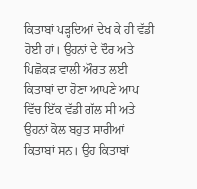ਕਿਤਾਬਾਂ ਪੜ੍ਹਦਿਆਂ ਦੇਖ ਕੇ ਹੀ ਵੱਡੀ ਹੋਈ ਹਾਂ। ਉਹਨਾਂ ਦੇ ਦੌਰ ਅਤੇ ਪਿਛੋਕੜ ਵਾਲੀ ਔਰਤ ਲਈ ਕਿਤਾਬਾਂ ਦਾ ਹੋਣਾ ਆਪਣੇ ਆਪ ਵਿੱਚ ਇੱਕ ਵੱਡੀ ਗੱਲ ਸੀ ਅਤੇ ਉਹਨਾਂ ਕੋਲ ਬਹੁਤ ਸਾਰੀਆਂ ਕਿਤਾਬਾਂ ਸਨ। ਉਹ ਕਿਤਾਬਾਂ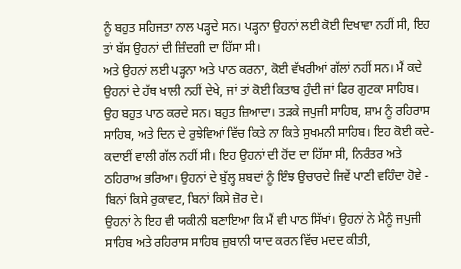ਨੂੰ ਬਹੁਤ ਸਹਿਜਤਾ ਨਾਲ ਪੜ੍ਹਦੇ ਸਨ। ਪੜ੍ਹਨਾ ਉਹਨਾਂ ਲਈ ਕੋਈ ਦਿਖਾਵਾ ਨਹੀਂ ਸੀ, ਇਹ ਤਾਂ ਬੱਸ ਉਹਨਾਂ ਦੀ ਜ਼ਿੰਦਗੀ ਦਾ ਹਿੱਸਾ ਸੀ।
ਅਤੇ ਉਹਨਾਂ ਲਈ ਪੜ੍ਹਨਾ ਅਤੇ ਪਾਠ ਕਰਨਾ, ਕੋਈ ਵੱਖਰੀਆਂ ਗੱਲਾਂ ਨਹੀਂ ਸਨ। ਮੈਂ ਕਦੇ ਉਹਨਾਂ ਦੇ ਹੱਥ ਖਾਲੀ ਨਹੀਂ ਦੇਖੇ, ਜਾਂ ਤਾਂ ਕੋਈ ਕਿਤਾਬ ਹੁੰਦੀ ਜਾਂ ਫਿਰ ਗੁਟਕਾ ਸਾਹਿਬ। ਉਹ ਬਹੁਤ ਪਾਠ ਕਰਦੇ ਸਨ। ਬਹੁਤ ਜ਼ਿਆਦਾ। ਤੜਕੇ ਜਪੁਜੀ ਸਾਹਿਬ, ਸ਼ਾਮ ਨੂੰ ਰਹਿਰਾਸ ਸਾਹਿਬ, ਅਤੇ ਦਿਨ ਦੇ ਰੁਝੇਵਿਆਂ ਵਿੱਚ ਕਿਤੇ ਨਾ ਕਿਤੇ ਸੁਖਮਨੀ ਸਾਹਿਬ। ਇਹ ਕੋਈ ਕਦੇ-ਕਦਾਈਂ ਵਾਲੀ ਗੱਲ ਨਹੀਂ ਸੀ। ਇਹ ਉਹਨਾਂ ਦੀ ਹੋਂਦ ਦਾ ਹਿੱਸਾ ਸੀ, ਨਿਰੰਤਰ ਅਤੇ ਠਹਿਰਾਅ ਭਰਿਆ। ਉਹਨਾਂ ਦੇ ਬੁੱਲ੍ਹ ਸ਼ਬਦਾਂ ਨੂੰ ਇੰਝ ਉਚਾਰਦੇ ਜਿਵੇਂ ਪਾਣੀ ਵਹਿੰਦਾ ਹੋਵੇ - ਬਿਨਾਂ ਕਿਸੇ ਰੁਕਾਵਟ, ਬਿਨਾਂ ਕਿਸੇ ਜ਼ੋਰ ਦੇ।
ਉਹਨਾਂ ਨੇ ਇਹ ਵੀ ਯਕੀਨੀ ਬਣਾਇਆ ਕਿ ਮੈਂ ਵੀ ਪਾਠ ਸਿੱਖਾਂ। ਉਹਨਾਂ ਨੇ ਮੈਨੂੰ ਜਪੁਜੀ ਸਾਹਿਬ ਅਤੇ ਰਹਿਰਾਸ ਸਾਹਿਬ ਜ਼ੁਬਾਨੀ ਯਾਦ ਕਰਨ ਵਿੱਚ ਮਦਦ ਕੀਤੀ,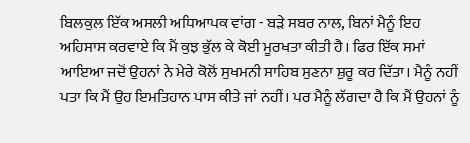ਬਿਲਕੁਲ ਇੱਕ ਅਸਲੀ ਅਧਿਆਪਕ ਵਾਂਗ - ਬੜੇ ਸਬਰ ਨਾਲ, ਬਿਨਾਂ ਮੈਨੂੰ ਇਹ ਅਹਿਸਾਸ ਕਰਵਾਏ ਕਿ ਮੈਂ ਕੁਝ ਭੁੱਲ ਕੇ ਕੋਈ ਮੂਰਖਤਾ ਕੀਤੀ ਹੈ। ਫਿਰ ਇੱਕ ਸਮਾਂ ਆਇਆ ਜਦੋਂ ਉਹਨਾਂ ਨੇ ਮੇਰੇ ਕੋਲੋਂ ਸੁਖਮਨੀ ਸਾਹਿਬ ਸੁਣਨਾ ਸ਼ੁਰੂ ਕਰ ਦਿੱਤਾ। ਮੈਨੂੰ ਨਹੀਂ ਪਤਾ ਕਿ ਮੈਂ ਉਹ ਇਮਤਿਹਾਨ ਪਾਸ ਕੀਤੇ ਜਾਂ ਨਹੀਂ। ਪਰ ਮੈਨੂੰ ਲੱਗਦਾ ਹੈ ਕਿ ਮੈਂ ਉਹਨਾਂ ਨੂੰ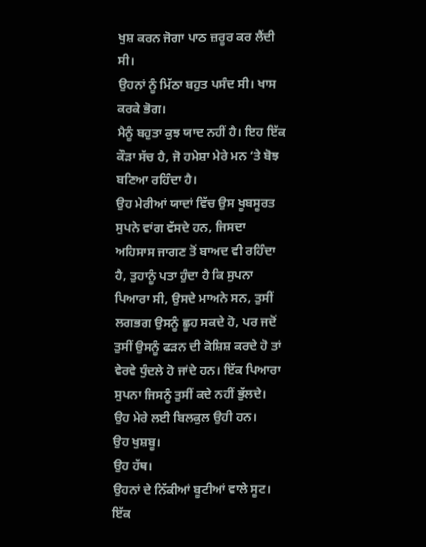ਖੁਸ਼ ਕਰਨ ਜੋਗਾ ਪਾਠ ਜ਼ਰੂਰ ਕਰ ਲੈਂਦੀ ਸੀ।
ਉਹਨਾਂ ਨੂੰ ਮਿੱਠਾ ਬਹੁਤ ਪਸੰਦ ਸੀ। ਖਾਸ ਕਰਕੇ ਭੋਗ।
ਮੈਨੂੰ ਬਹੁਤਾ ਕੁਝ ਯਾਦ ਨਹੀਂ ਹੈ। ਇਹ ਇੱਕ ਕੌੜਾ ਸੱਚ ਹੈ, ਜੋ ਹਮੇਸ਼ਾ ਮੇਰੇ ਮਨ ‘ਤੇ ਬੋਝ ਬਣਿਆ ਰਹਿੰਦਾ ਹੈ।
ਉਹ ਮੇਰੀਆਂ ਯਾਦਾਂ ਵਿੱਚ ਉਸ ਖੂਬਸੂਰਤ ਸੁਪਨੇ ਵਾਂਗ ਵੱਸਦੇ ਹਨ, ਜਿਸਦਾ ਅਹਿਸਾਸ ਜਾਗਣ ਤੋਂ ਬਾਅਦ ਵੀ ਰਹਿੰਦਾ ਹੈ, ਤੁਹਾਨੂੰ ਪਤਾ ਹੁੰਦਾ ਹੈ ਕਿ ਸੁਪਨਾ ਪਿਆਰਾ ਸੀ, ਉਸਦੇ ਮਾਅਨੇ ਸਨ, ਤੁਸੀਂ ਲਗਭਗ ਉਸਨੂੰ ਛੂਹ ਸਕਦੇ ਹੋ, ਪਰ ਜਦੋਂ ਤੁਸੀਂ ਉਸਨੂੰ ਫੜਨ ਦੀ ਕੋਸ਼ਿਸ਼ ਕਰਦੇ ਹੋ ਤਾਂ ਵੇਰਵੇ ਧੁੰਦਲੇ ਹੋ ਜਾਂਦੇ ਹਨ। ਇੱਕ ਪਿਆਰਾ ਸੁਪਨਾ ਜਿਸਨੂੰ ਤੁਸੀਂ ਕਦੇ ਨਹੀਂ ਭੁੱਲਦੇ। ਉਹ ਮੇਰੇ ਲਈ ਬਿਲਕੁਲ ਉਹੀ ਹਨ।
ਉਹ ਖੁਸ਼ਬੂ।
ਉਹ ਹੱਥ।
ਉਹਨਾਂ ਦੇ ਨਿੱਕੀਆਂ ਬੂਟੀਆਂ ਵਾਲੇ ਸੂਟ।
ਇੱਕ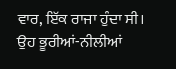ਵਾਰ, ਇੱਕ ਰਾਜਾ ਹੁੰਦਾ ਸੀ।
ਉਹ ਭੂਰੀਆਂ-ਨੀਲੀਆਂ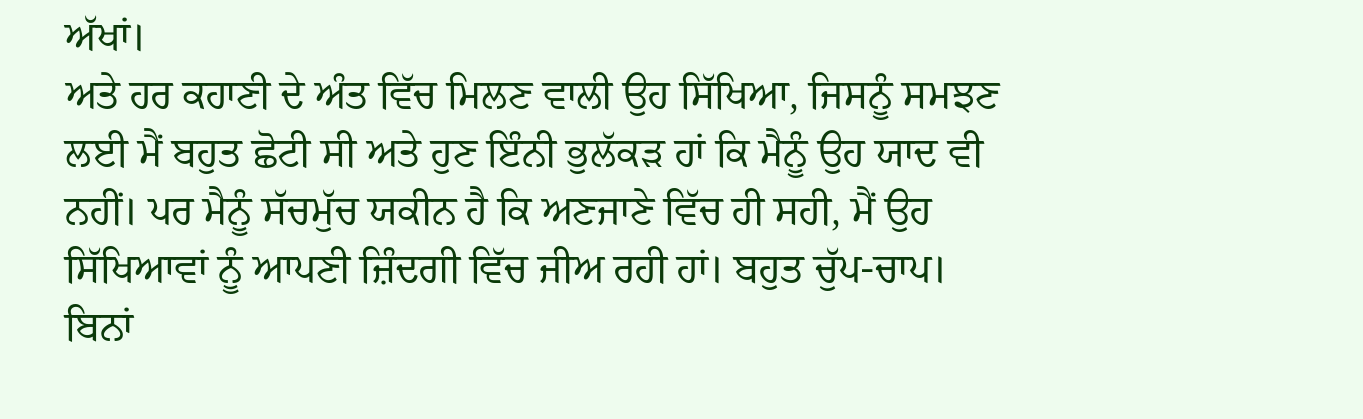ਅੱਖਾਂ।
ਅਤੇ ਹਰ ਕਹਾਣੀ ਦੇ ਅੰਤ ਵਿੱਚ ਮਿਲਣ ਵਾਲੀ ਉਹ ਸਿੱਖਿਆ, ਜਿਸਨੂੰ ਸਮਝਣ ਲਈ ਮੈਂ ਬਹੁਤ ਛੋਟੀ ਸੀ ਅਤੇ ਹੁਣ ਇੰਨੀ ਭੁਲੱਕੜ ਹਾਂ ਕਿ ਮੈਨੂੰ ਉਹ ਯਾਦ ਵੀ ਨਹੀਂ। ਪਰ ਮੈਨੂੰ ਸੱਚਮੁੱਚ ਯਕੀਨ ਹੈ ਕਿ ਅਣਜਾਣੇ ਵਿੱਚ ਹੀ ਸਹੀ, ਮੈਂ ਉਹ ਸਿੱਖਿਆਵਾਂ ਨੂੰ ਆਪਣੀ ਜ਼ਿੰਦਗੀ ਵਿੱਚ ਜੀਅ ਰਹੀ ਹਾਂ। ਬਹੁਤ ਚੁੱਪ-ਚਾਪ। ਬਿਨਾਂ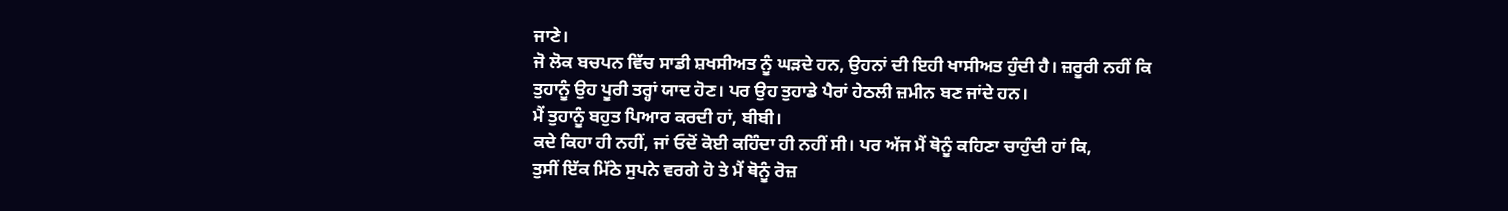ਜਾਣੇ।
ਜੋ ਲੋਕ ਬਚਪਨ ਵਿੱਚ ਸਾਡੀ ਸ਼ਖਸੀਅਤ ਨੂੰ ਘੜਦੇ ਹਨ, ਉਹਨਾਂ ਦੀ ਇਹੀ ਖਾਸੀਅਤ ਹੁੰਦੀ ਹੈ। ਜ਼ਰੂਰੀ ਨਹੀਂ ਕਿ ਤੁਹਾਨੂੰ ਉਹ ਪੂਰੀ ਤਰ੍ਹਾਂ ਯਾਦ ਹੋਣ। ਪਰ ਉਹ ਤੁਹਾਡੇ ਪੈਰਾਂ ਹੇਠਲੀ ਜ਼ਮੀਨ ਬਣ ਜਾਂਦੇ ਹਨ।
ਮੈਂ ਤੁਹਾਨੂੰ ਬਹੁਤ ਪਿਆਰ ਕਰਦੀ ਹਾਂ, ਬੀਬੀ।
ਕਦੇ ਕਿਹਾ ਹੀ ਨਹੀਂ, ਜਾਂ ਓਦੋਂ ਕੋਈ ਕਹਿੰਦਾ ਹੀ ਨਹੀਂ ਸੀ। ਪਰ ਅੱਜ ਮੈਂ ਥੋਨੂੰ ਕਹਿਣਾ ਚਾਹੁੰਦੀ ਹਾਂ ਕਿ,
ਤੁਸੀਂ ਇੱਕ ਮਿੱਠੇ ਸੁਪਨੇ ਵਰਗੇ ਹੋ ਤੇ ਮੈਂ ਥੋਨੂੰ ਰੋਜ਼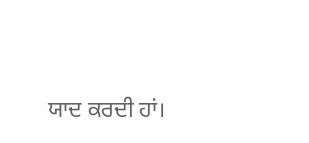ਯਾਦ ਕਰਦੀ ਹਾਂ।